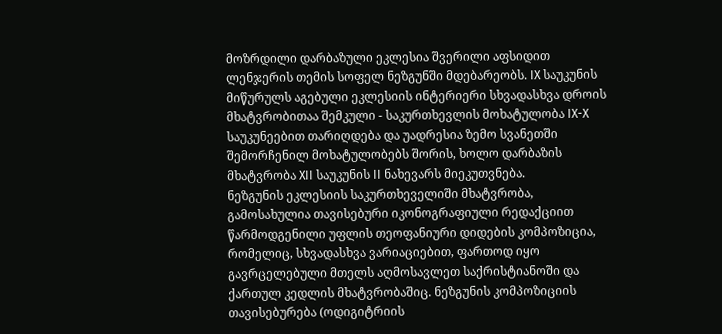მოზრდილი დარბაზული ეკლესია შვერილი აფსიდით ლენჯერის თემის სოფელ ნეზგუნში მდებარეობს. IX საუკუნის მიწურულს აგებული ეკლესიის ინტერიერი სხვადასხვა დროის მხატვრობითაა შემკული - საკურთხევლის მოხატულობა IX-X საუკუნეებით თარიღდება და უადრესია ზემო სვანეთში შემორჩენილ მოხატულობებს შორის, ხოლო დარბაზის მხატვრობა XII საუკუნის II ნახევარს მიეკუთვნება.
ნეზგუნის ეკლესიის საკურთხეველიში მხატვრობა, გამოსახულია თავისებური იკონოგრაფიული რედაქციით წარმოდგენილი უფლის თეოფანიური დიდების კომპოზიცია, რომელიც, სხვადასხვა ვარიაციებით, ფართოდ იყო გავრცელებული მთელს აღმოსავლეთ საქრისტიანოში და ქართულ კედლის მხატვრობაშიც. ნეზგუნის კომპოზიციის თავისებურება (ოდიგიტრიის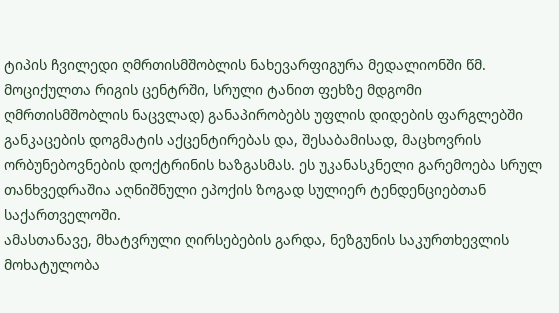ტიპის ჩვილედი ღმრთისმშობლის ნახევარფიგურა მედალიონში წმ. მოციქულთა რიგის ცენტრში, სრული ტანით ფეხზე მდგომი ღმრთისმშობლის ნაცვლად) განაპირობებს უფლის დიდების ფარგლებში განკაცების დოგმატის აქცენტირებას და, შესაბამისად, მაცხოვრის ორბუნებოვნების დოქტრინის ხაზგასმას. ეს უკანასკნელი გარემოება სრულ თანხვედრაშია აღნიშნული ეპოქის ზოგად სულიერ ტენდენციებთან საქართველოში.
ამასთანავე, მხატვრული ღირსებების გარდა, ნეზგუნის საკურთხევლის მოხატულობა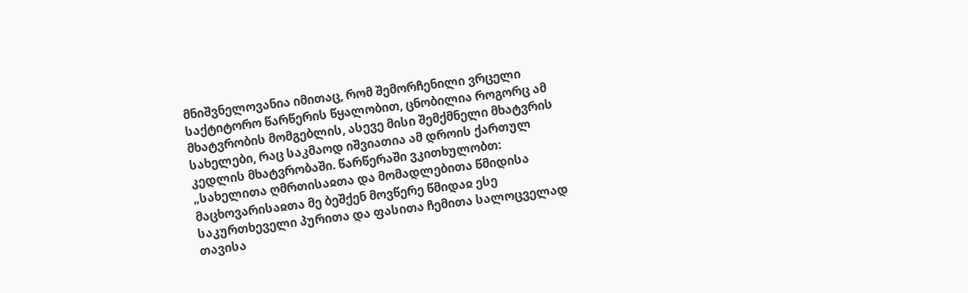მნიშვნელოვანია იმითაც, რომ შემორჩენილი ვრცელი საქტიტორო წარწერის წყალობით, ცნობილია როგორც ამ მხატვრობის მომგებლის, ასევე მისი შემქმნელი მხატვრის სახელები, რაც საკმაოდ იშვიათია ამ დროის ქართულ კედლის მხატვრობაში. წარწერაში ვკითხულობთ: „სახელითა ღმრთისაჲთა და მომადლებითა წმიდისა მაცხოვარისაჲთა მე ბეშქენ მოვწერე წმიდაჲ ესე საკურთხეველი პურითა და ფასითა ჩემითა სალოცველად თავისა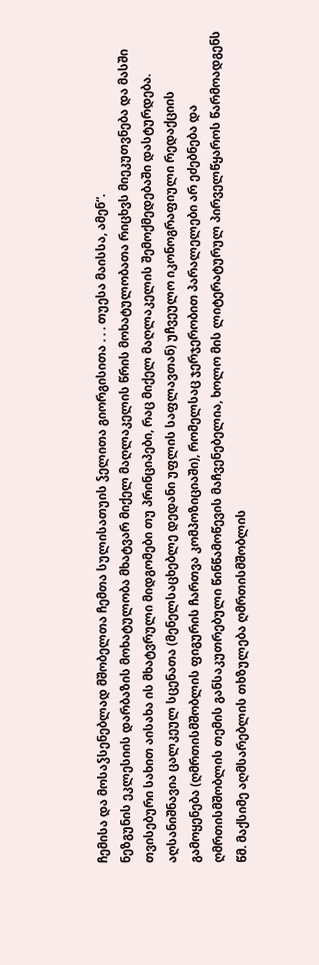ჩემისა და მოსაჴსენებლად მშობელთა ჩემთა სულისათუის ჴელითა გიორგისითა . . . თუესა მაისსა, ამენ“.
ნეზგუნის ეკლესიის დარბაზის მოხატულობა მხატვარ მიქელ მაღლაკელის წრის მოხატულობათა რიცხვს მიეკუთვნება და მასში თვისებური სახით აისახა ის მხატვრული მიდგომები თუ პრინციპები, რაც მიქელ მაღლაკელის შემოქმედებაში დასტურდება. აღსანიშნავია ცალკეულ სცენათა (მენელსაცხებლე დედანი უფლის საფლავთან) უჩვეულო იკონოგრაფიული რედაქციის გამოყენება (ღმრთისმშობლის ფიგურის ჩართვა კომპოზიციაში), რომელსაც ჯერჯერობით პარალელები არ ეძებნება და ღმრთისმშობლის თემის განსაკუთრებული წინწამოწევის მაჩვენებელია, ხოლო მის ლიტერატურულ პირველწყაროს წარმოადგენს წმ. მაქსიმე აღმსარებლის თხზულება ღმრთისმშობლის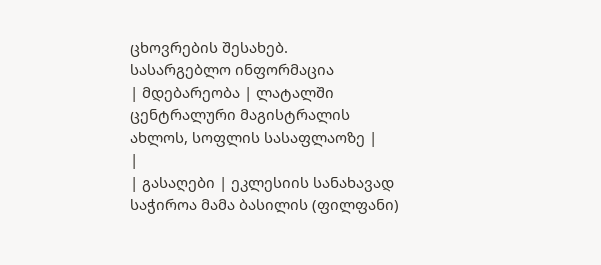ცხოვრების შესახებ.
სასარგებლო ინფორმაცია
| მდებარეობა | ლატალში ცენტრალური მაგისტრალის ახლოს, სოფლის სასაფლაოზე |
|
| გასაღები | ეკლესიის სანახავად საჭიროა მამა ბასილის (ფილფანი)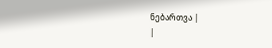ნებართვა |
|